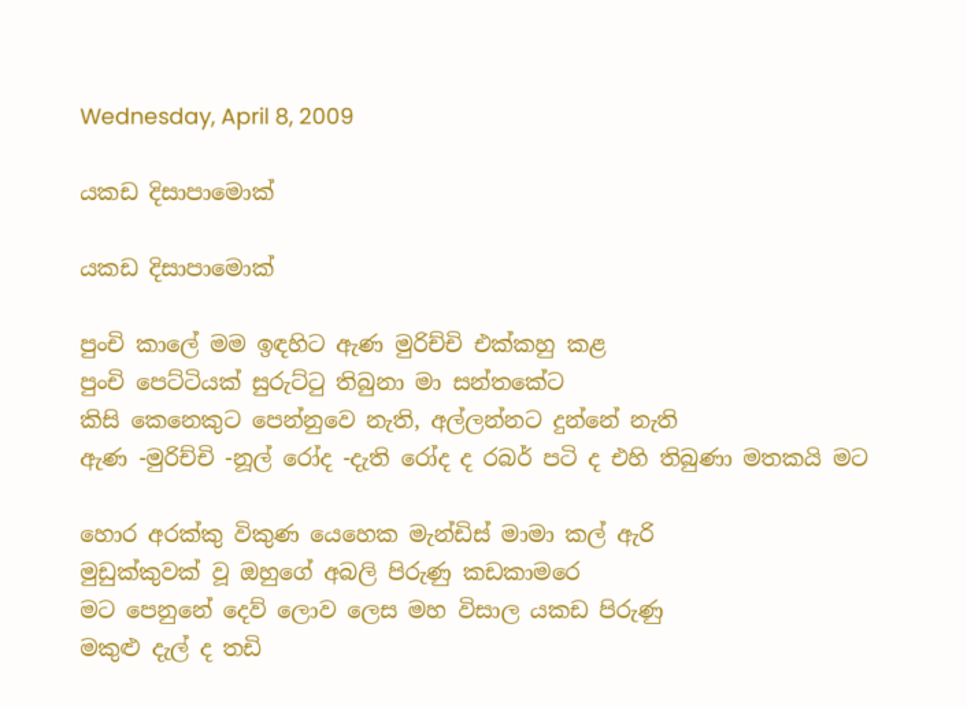Wednesday, April 8, 2009

යකඩ දිසාපාමොක්

යකඩ දිසාපාමොක්

පුංචි කාලේ මම ඉඳහිට ඇණ මුරිච්චි එක්කහු කළ
පුංචි පෙට්ටියක් සුරුට්ටු තිබුනා මා සන්තකේට
කිසි කෙනෙකුට පෙන්නුවෙ නැති, අල්ලන්නට දුන්නේ නැති
ඇණ -මුරිච්චි -නූල් රෝද -දැති රෝද ද රබර් පටි ද එහි තිබුණා මතකයි මට

හොර අරක්කු විකුණ යෙහෙක මැන්ඩිස් මාමා කල් ඇරි
මුඩුක්කුවක් වූ ඔහුගේ අබලි පිරුණු කඩකාමරෙ
මට පෙනුනේ දෙව් ලොව ලෙස මහ විසාල යකඩ පිරුණු
මකුළු දැල් ද තඩි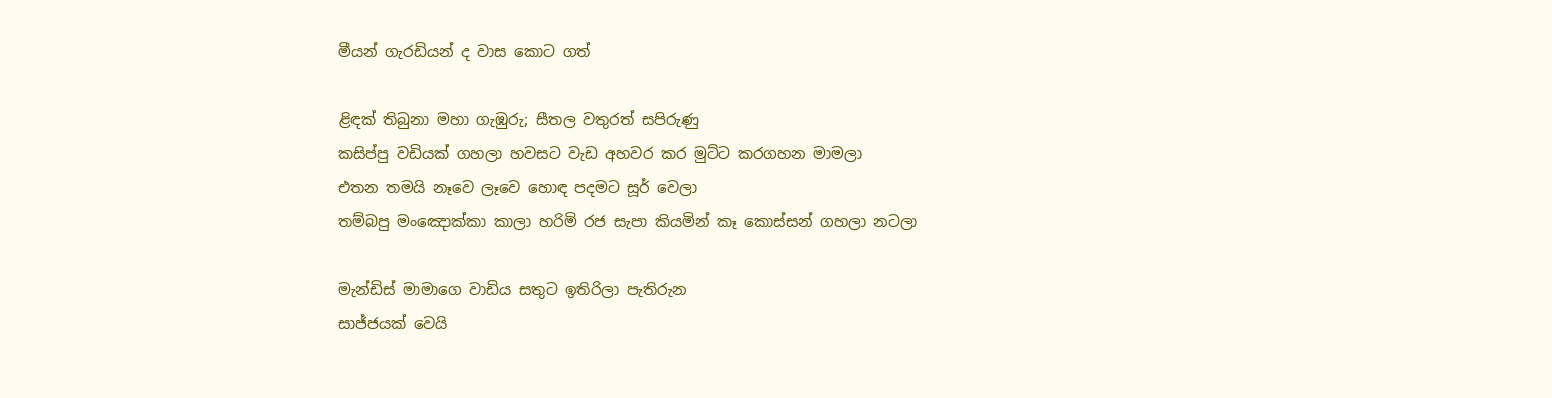මීයන් ගැරඩියන් ද වාස කොට ගත්

ළිඳක් තිබුනා මහා ගැඹුරු; සීතල වතුරත් සපිරුණු
කසිප්පු වඩියක් ගහලා හවසට වැඩ අහවර කර මුට්ට කරගහන මාමලා
එතන තමයි නෑවෙ ලෑවෙ හොඳ පදමට සූර් වෙලා
තම්බපු මංඤොක්කා කාලා හරිමි රජ සැපා කියමින් කෑ කොස්සන් ගහලා නටලා

මැන්ඩිස් මාමාගෙ වාඩිය සතුට ඉතිරිලා පැතිරුන
සාජ්ජයක් වෙයි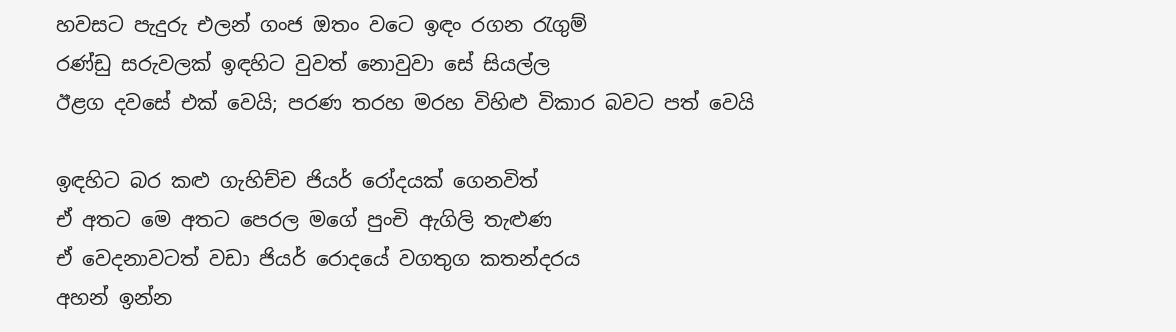හවසට පැදුරු එලන් ගංජ ඔතං වටෙ ඉඳං රගන රැගුම්
රණ්ඩු සරුවලක් ඉඳහිට වුවත් නොවුවා සේ සියල්ල
ඊළග දවසේ එක් වෙයි; පරණ තරහ මරහ විහිළු විකාර බවට පත් වෙයි

ඉඳහිට බර කළු ගැහිච්ච ජියර් රෝදයක් ගෙනවිත්
ඒ අතට මෙ අතට පෙරල මගේ පුංචි ඇගිලි තැළුණ
ඒ වෙදනාවටත් වඩා ජියර් රොදයේ වගතුග කතන්දරය
අහන් ඉන්න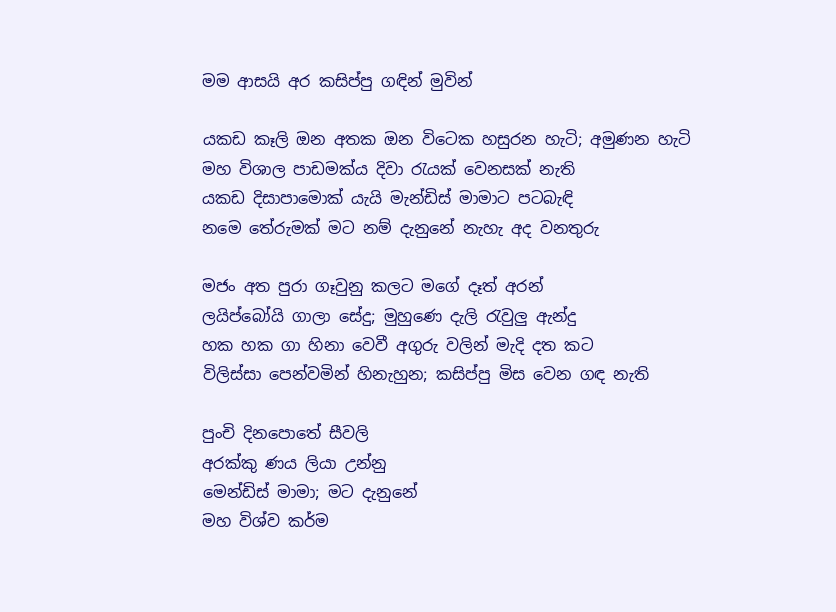මම ආසයි අර කසිප්පු ගඳින් මුවින්

යකඩ කෑලි ඔන අතක ඔන විටෙක හසුරන හැටි; අමුණන හැටි
මහ විශාල පාඩමක්ය දිවා රැයක් වෙනසක් නැති
යකඩ දිසාපාමොක් යැයි මැන්ඩිස් මාමාට පටබැඳි
නමෙ තේරුමක් මට නම් දැනුනේ නැහැ අද වනතුරු

මජං අත පුරා ගෑවුනු කලට මගේ දෑත් අරන්
ලයිප්බෝයි ගාලා සේදු; මුහුණෙ දැලි රැවුලු ඇන්දු
හක හක ගා හිනා වෙවී අගුරු වලින් මැදි දත කට
විලිස්සා පෙන්වමින් හිනැහුන; කසිප්පු මිස වෙන ගඳ නැති

පුංචි දිනපොතේ සීවලි
අරක්කු ණය ලියා උන්නු
මෙන්ඩිස් මාමා; මට දැනුනේ
මහ විශ්ව කර්ම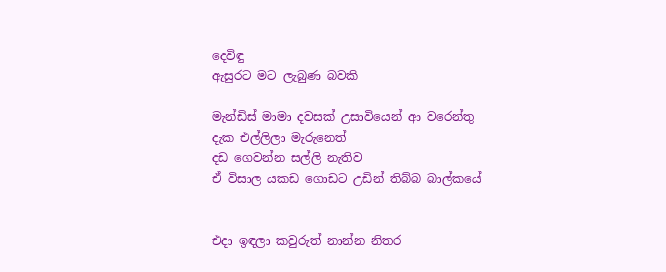දෙවිඳු
ඇසුරට මට ලැබුණ බවකි

මැන්ඩිස් මාමා දවසක් උසාවියෙන් ආ වරෙන්තු
දැක එල්ලිලා මැරුනෙත්
දඩ ගෙවන්න සල්ලි නැතිව
ඒ විසාල යකඩ ගොඩට උඩින් තිබ්බ බාල්කයේ


එදා ඉඳලා කවුරුත් නාන්න නිතර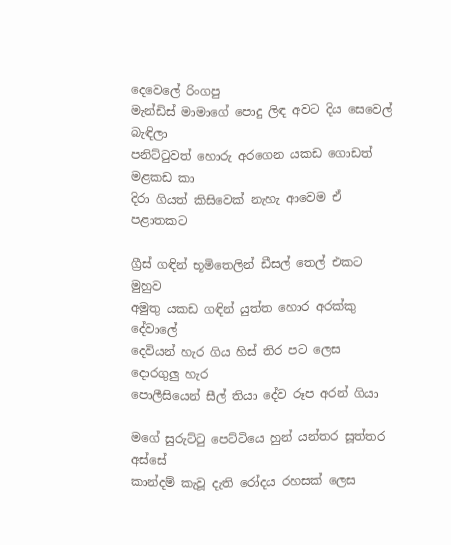දෙවෙලේ රිංගපු
මැන්ඩිස් මාමාගේ පොදු ලිඳ අවට දිය සෙවෙල් බැඳිලා
පනිට්ටුවත් හොරු අරගෙන යකඩ ගොඩත් මළකඩ කා
දිරා ගියත් කිසිවෙක් නැහැ ආවෙම ඒ පළාතකට

ග්‍රීස් ගඳින් භූමිතෙලින් ඩීසල් තෙල් එකට මුහුව
අමුතු යකඩ ගඳින් යුත්ත හොර අරක්කු දේවාලේ
දෙවියන් හැර ගිය හිස් තිර පට ලෙස දොරගුලු හැර
පොලීසියෙන් සීල් තියා දේව රූප අරන් ගියා

මගේ සුරුට්ටු පෙට්ටියෙ හුන් යන්තර සූත්තර අස්සේ
කාන්දම් කැවූ දැති රෝදය රහසක් ලෙස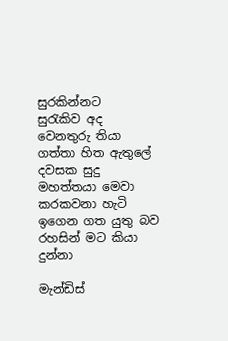සුරකින්නට
සුරැකිව අද වෙනතුරු තියා ගත්තා හිත ඇතුලේ
දවසක සුදු මහත්තයා මෙවා කරකවනා හැටි
ඉගෙන ගත යුතු බව රහසින් මට කියා දුන්නා

මැන්ඩිස්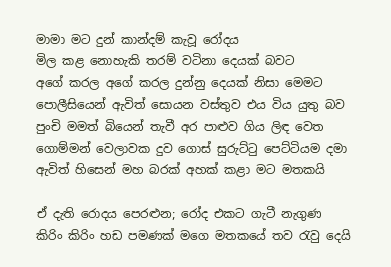මාමා මට දුන් කාන්දම් කැවූ රෝදය
මිල කළ නොහැකි තරම් වටිනා දෙයක් බවට
අගේ කරල අගේ කරල දුන්නු දෙයක් නිසා මෙමට
පොලීසියෙන් ඇවිත් සොයන වස්තුව එය විය යුතු බව
පුංචි මමත් බියෙන් තැවී අර පාළුව ගිය ලිඳ වෙත
ගොම්මන් වෙලාවක දුව ගොස් සුරුට්ටු පෙට්ටියම දමා
ඇවිත් හිසෙන් මහ බරක් අහක් කළා මට මතකයි

ඒ දැති රොදය පෙරළුන; රෝද එකට ගැටී නැගුණ
කිරිං කිරිං හඩ පමණක් මගෙ මතකයේ තව රැවු දෙයි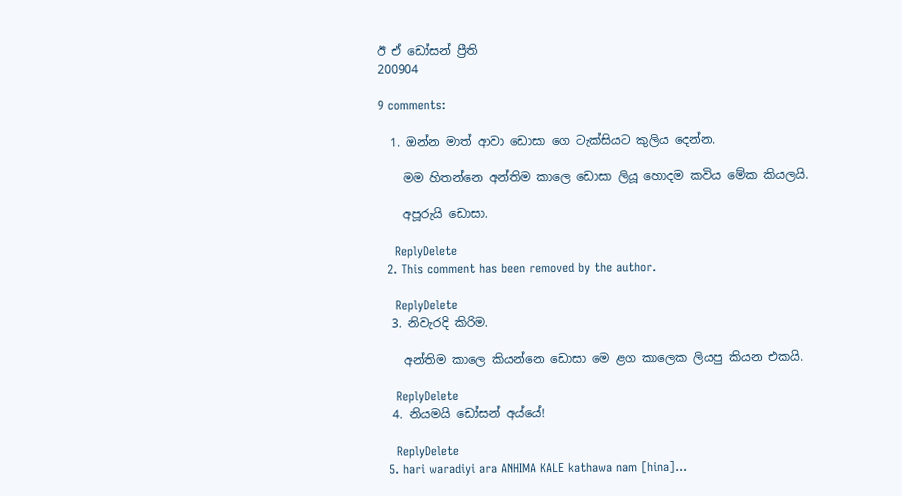ඊ ඒ ඩෝසන් ප්‍රීති
200904

9 comments:

  1. ඔන්න මාත් ආවා ඩොසා ගෙ ටැක්සියට කුලිය දෙන්න.

    මම හිතන්නෙ අන්තිම කාලෙ ඩොසා ලියූ හොදම කවිය මේක කියලයි.

    අපූරුයි ඩොසා.

    ReplyDelete
  2. This comment has been removed by the author.

    ReplyDelete
  3. නිවැරදි කිරිම.

    අන්තිම කාලෙ කියන්නෙ ඩොසා මෙ ළග කාලෙක ලියපු කියන එකයි.

    ReplyDelete
  4. නියමයි ඩෝසන් අය්යේ!

    ReplyDelete
  5. hari waradiyi ara ANHIMA KALE kathawa nam [hina]...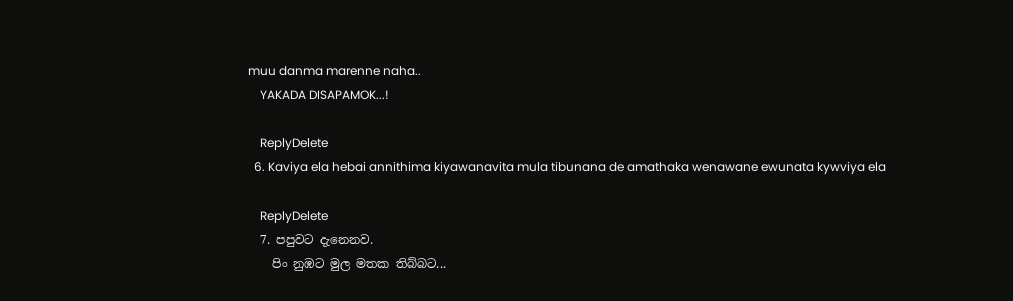muu danma marenne naha..
    YAKADA DISAPAMOK...!

    ReplyDelete
  6. Kaviya ela hebai annithima kiyawanavita mula tibunana de amathaka wenawane ewunata kywviya ela

    ReplyDelete
  7. පපුවට දැනෙනව.
    පිං නුඹට මුල මතක තිබ්බට...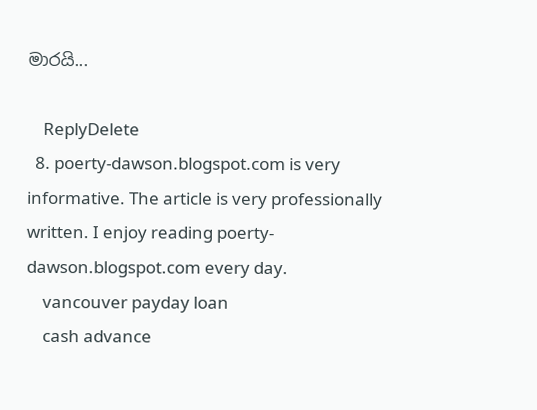මාරයි...

    ReplyDelete
  8. poerty-dawson.blogspot.com is very informative. The article is very professionally written. I enjoy reading poerty-dawson.blogspot.com every day.
    vancouver payday loan
    cash advance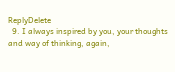ReplyDelete
  9. I always inspired by you, your thoughts and way of thinking, again,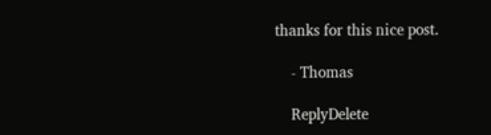thanks for this nice post.

    - Thomas

    ReplyDelete